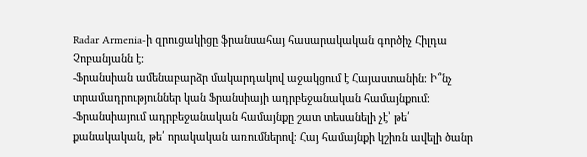Radar Armenia-ի զրուցակիցը ֆրանսահայ հասարակական գործիչ Հիլդա Չոբանյանն է։
-Ֆրանսիան ամենաբարձր մակարդակով աջակցում է Հայաստանին։ Ի՞նչ տրամադրություններ կան Ֆրանսիայի ադրբեջանական համայնքում։
-Ֆրանսիայում ադրբեջանական համայնքը շատ տեսանելի չէ՝ թե՛ քանակական, թե՛ որակական առումներով։ Հայ համայնքի կշիռն ավելի ծանր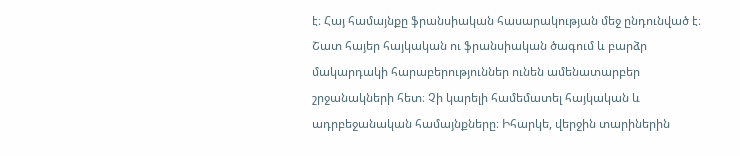է։ Հայ համայնքը ֆրանսիական հասարակության մեջ ընդունված է։ Շատ հայեր հայկական ու ֆրանսիական ծագում և բարձր մակարդակի հարաբերություններ ունեն ամենատարբեր շրջանակների հետ։ Չի կարելի համեմատել հայկական և ադրբեջանական համայնքները։ Իհարկե, վերջին տարիներին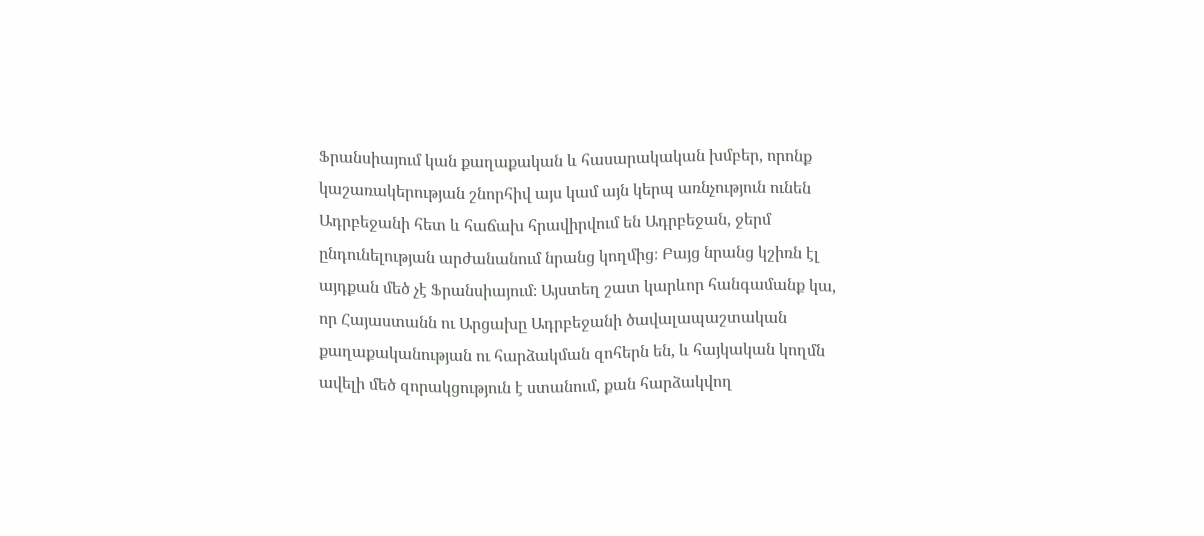Ֆրանսիայում կան քաղաքական և հասարակական խմբեր, որոնք կաշառակերության շնորհիվ այս կամ այն կերպ առնչություն ունեն Ադրբեջանի հետ և հաճախ հրավիրվում են Ադրբեջան, ջերմ ընդունելության արժանանում նրանց կողմից։ Բայց նրանց կշիռն էլ այդքան մեծ չէ Ֆրանսիայում։ Այստեղ շատ կարևոր հանգամանք կա, որ Հայաստանն ու Արցախը Ադրբեջանի ծավալապաշտական քաղաքականության ու հարձակման զոհերն են, և հայկական կողմն ավելի մեծ զորակցություն է ստանում, քան հարձակվող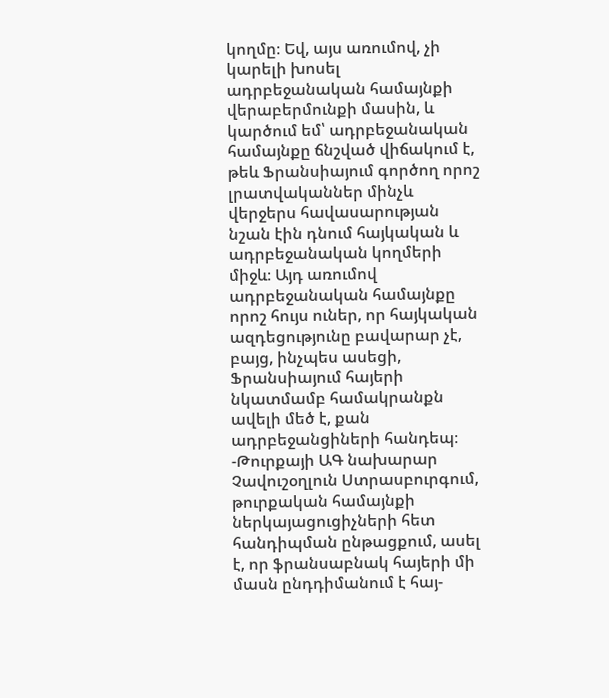կողմը։ Եվ, այս առումով, չի կարելի խոսել ադրբեջանական համայնքի վերաբերմունքի մասին, և կարծում եմ՝ ադրբեջանական համայնքը ճնշված վիճակում է, թեև Ֆրանսիայում գործող որոշ լրատվականներ մինչև վերջերս հավասարության նշան էին դնում հայկական և ադրբեջանական կողմերի միջև։ Այդ առումով ադրբեջանական համայնքը որոշ հույս ուներ, որ հայկական ազդեցությունը բավարար չէ, բայց, ինչպես ասեցի, Ֆրանսիայում հայերի նկատմամբ համակրանքն ավելի մեծ է, քան ադրբեջանցիների հանդեպ։
-Թուրքայի ԱԳ նախարար Չավուշօղլուն Ստրասբուրգում, թուրքական համայնքի ներկայացուցիչների հետ հանդիպման ընթացքում, ասել է, որ ֆրանսաբնակ հայերի մի մասն ընդդիմանում է հայ-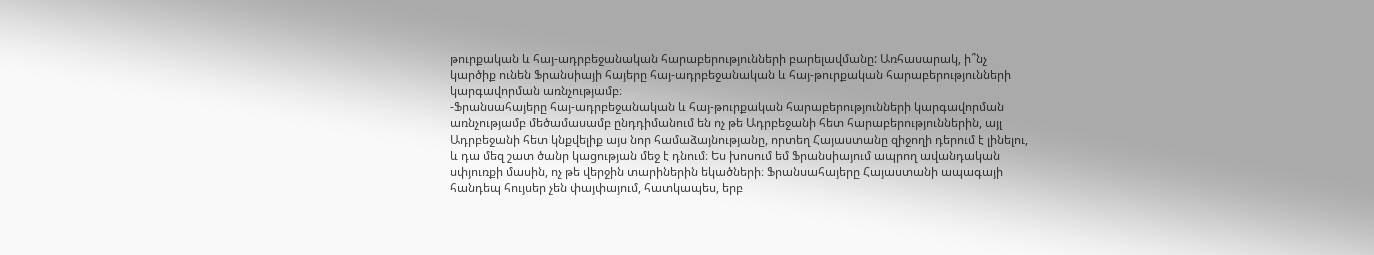թուրքական և հայ-ադրբեջանական հարաբերությունների բարելավմանը: Առհասարակ, ի՞նչ կարծիք ունեն Ֆրանսիայի հայերը հայ-ադրբեջանական և հայ-թուրքական հարաբերությունների կարգավորման առնչությամբ։
-Ֆրանսահայերը հայ-ադրբեջանական և հայ-թուրքական հարաբերությունների կարգավորման առնչությամբ մեծամասամբ ընդդիմանում են ոչ թե Ադրբեջանի հետ հարաբերություններին, այլ Ադրբեջանի հետ կնքվելիք այս նոր համաձայնությանը, որտեղ Հայաստանը զիջողի դերում է լինելու, և դա մեզ շատ ծանր կացության մեջ է դնում։ Ես խոսում եմ Ֆրանսիայում ապրող ավանդական սփյուռքի մասին, ոչ թե վերջին տարիներին եկածների։ Ֆրանսահայերը Հայաստանի ապագայի հանդեպ հույսեր չեն փայփայում, հատկապես, երբ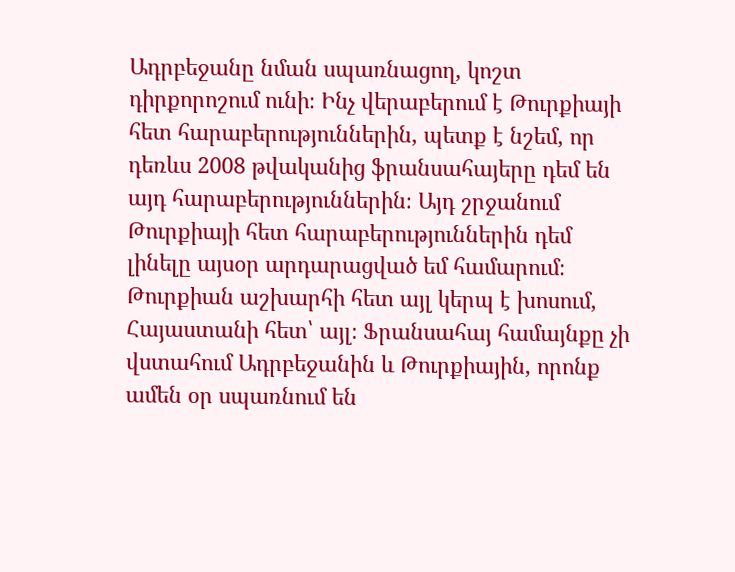Ադրբեջանը նման սպառնացող, կոշտ դիրքորոշում ունի։ Ինչ վերաբերում է Թուրքիայի հետ հարաբերություններին, պետք է նշեմ, որ դեռևս 2008 թվականից ֆրանսահայերը դեմ են այդ հարաբերություններին։ Այդ շրջանում Թուրքիայի հետ հարաբերություններին դեմ լինելը այսօր արդարացված եմ համարում։ Թուրքիան աշխարհի հետ այլ կերպ է խոսում, Հայաստանի հետ՝ այլ։ Ֆրանսահայ համայնքը չի վստահում Ադրբեջանին և Թուրքիային, որոնք ամեն օր սպառնում են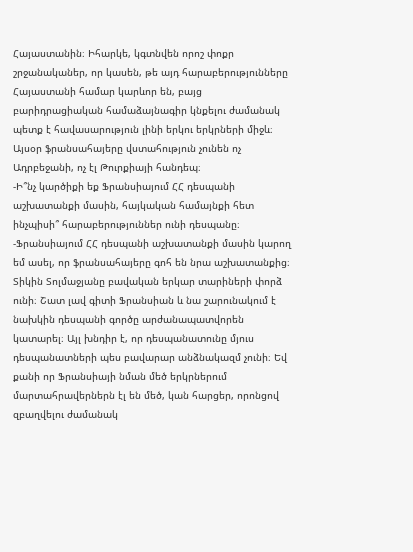Հայաստանին։ Իհարկե, կգտնվեն որոշ փոքր շրջանականեր, որ կասեն, թե այդ հարաբերությունները Հայաստանի համար կարևոր են, բայց բարիդրացիական համաձայնագիր կնքելու ժամանակ պետք է հավասարություն լինի երկու երկրների միջև։ Այսօր ֆրանսահայերը վստահություն չունեն ոչ Ադրբեջանի, ոչ էլ Թուրքիայի հանդեպ։
-Ի՞նչ կարծիքի եք Ֆրանսիայում ՀՀ դեսպանի աշխատանքի մասին, հայկական համայնքի հետ ինչպիսի՞ հարաբերություններ ունի դեսպանը։
-Ֆրանսիայում ՀՀ դեսպանի աշխատանքի մասին կարող եմ ասել, որ ֆրանսահայերը գոհ են նրա աշխատանքից։ Տիկին Տոլմաջյանը բավական երկար տարիների փորձ ունի։ Շատ լավ գիտի Ֆրանսիան և նա շարունակում է նախկին դեսպանի գործը արժանապատվորեն կատարել։ Այլ խնդիր է, որ դեսպանատունը մյուս դեսպանատների պես բավարար անձնակազմ չունի։ Եվ քանի որ Ֆրանսիայի նման մեծ երկրներում մարտահրավերներն էլ են մեծ, կան հարցեր, որոնցով զբաղվելու ժամանակ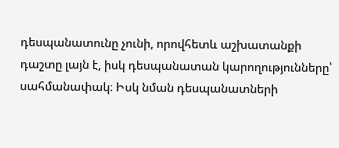դեսպանատունը չունի, որովհետև աշխատանքի դաշտը լայն է, իսկ դեսպանատան կարողությունները՝ սահմանափակ։ Իսկ նման դեսպանատների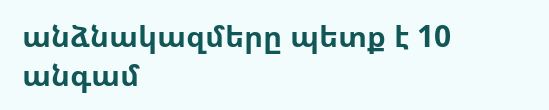անձնակազմերը պետք է 10 անգամ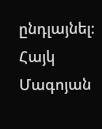ընդլայնել։
Հայկ Մագոյան